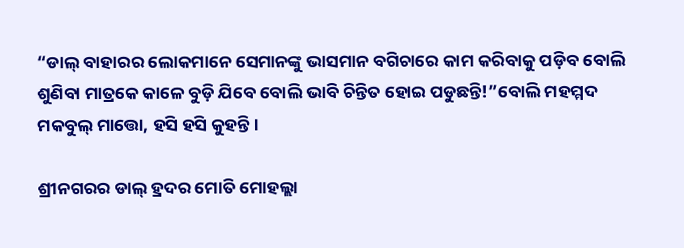“ଡାଲ୍‌ ବାହାରର ଲୋକମାନେ ସେମାନଙ୍କୁ ଭାସମାନ ବଗିଚାରେ କାମ କରିବାକୁ ପଡ଼ିବ ବୋଲି ଶୁଣିବା ମାତ୍ରକେ କାଳେ ବୁଡ଼ି ଯିବେ ବୋଲି ଭାବି ଚିନ୍ତିତ ହୋଇ ପଡୁଛନ୍ତି!”ବୋଲି ମହମ୍ମଦ ମକବୁଲ୍‌ ମାତ୍ତୋ, ହସି ହସି କୁହନ୍ତି।

ଶ୍ରୀନଗରର ଡାଲ୍‌ ହ୍ରଦର ମୋତି ମୋହଲ୍ଲା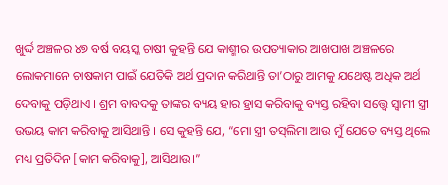ଖୁର୍ଦ୍ଦ ଅଞ୍ଚଳର ୪୭ ବର୍ଷ ବୟସ୍କ ଚାଷୀ କୁହନ୍ତି ଯେ କାଶ୍ମୀର ଉପତ୍ୟାକାର ଆଖପାଖ ଅଞ୍ଚଳରେ ଲୋକମାନେ ଚାଷକାମ ପାଇଁ ଯେତିକି ଅର୍ଥ ପ୍ରଦାନ କରିଥାନ୍ତି ତା’ଠାରୁ ଆମକୁ ଯଥେଷ୍ଟ ଅଧିକ ଅର୍ଥ ଦେବାକୁ ପଡ଼ିଥାଏ । ଶ୍ରମ ବାବଦକୁ ତାଙ୍କର ବ୍ୟୟ ହାର ହ୍ରାସ କରିବାକୁ ବ୍ୟସ୍ତ ରହିବା ସତ୍ତ୍ୱେ ସ୍ୱାମୀ ସ୍ତ୍ରୀ ଉଭୟ କାମ କରିବାକୁ ଆସିଥାନ୍ତି । ସେ କୁହନ୍ତି ଯେ, “ମୋ ସ୍ତ୍ରୀ ତସ୍‌ଲିମା ଆଉ ମୁଁ ଯେତେ ବ୍ୟସ୍ତ ଥିଲେ ମଧ୍ୟ ପ୍ରତିଦିନ [କାମ କରିବାକୁ], ଆସିଥାଉ।”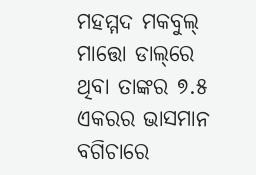ମହମ୍ମଦ ମକବୁଲ୍‌ ମାତ୍ତୋ ଡାଲ୍‌ରେ ଥିବା ତାଙ୍କର ୭.୫ ଏକରର ଭାସମାନ ବଗିଚାରେ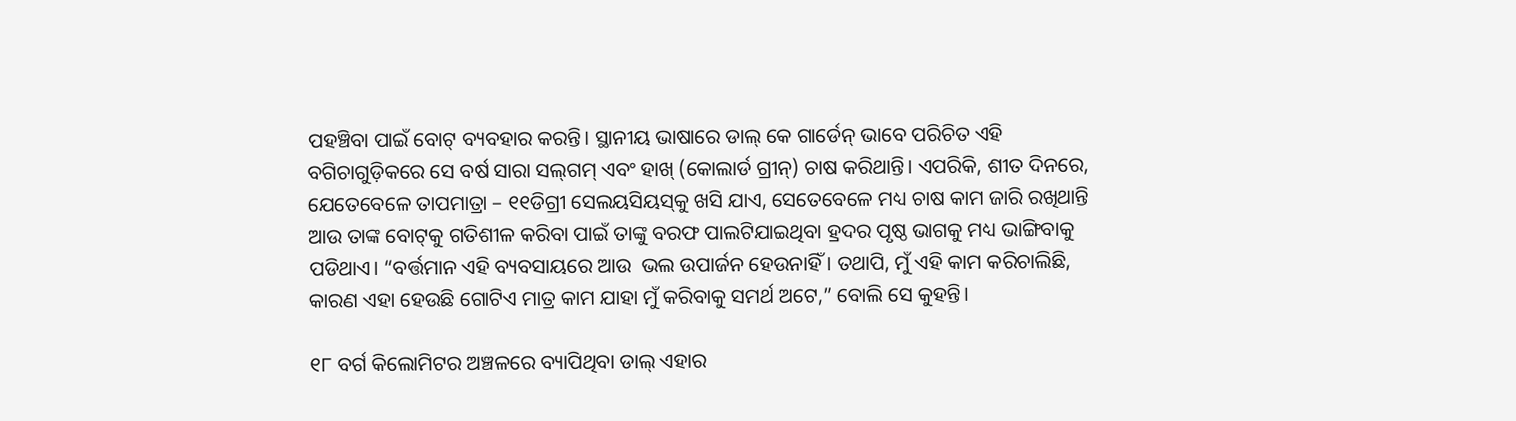ପହଞ୍ଚିବା ପାଇଁ ବୋଟ୍‌ ବ୍ୟବହାର କରନ୍ତି। ସ୍ଥାନୀୟ ଭାଷାରେ ଡାଲ୍‌ କେ ଗାର୍ଡେନ୍‌ ଭାବେ ପରିଚିତ ଏହି ବଗିଚାଗୁଡ଼ିକରେ ସେ ବର୍ଷ ସାରା ସଲ୍‌ଗମ୍‌ ଏବଂ ହାଖ୍‌ (କୋଲାର୍ଡ ଗ୍ରୀନ୍‌) ଚାଷ କରିଥାନ୍ତି। ଏପରିକି, ଶୀତ ଦିନରେ, ଯେତେବେଳେ ତାପମାତ୍ରା – ୧୧ଡିଗ୍ରୀ ସେଲୟସିୟସ୍‌କୁ ଖସି ଯାଏ, ସେତେବେଳେ ମଧ୍ୟ ଚାଷ କାମ ଜାରି ରଖିଥାନ୍ତି ଆଉ ତାଙ୍କ ବୋଟ୍‌କୁ ଗତିଶୀଳ କରିବା ପାଇଁ ତାଙ୍କୁ ବରଫ ପାଲଟିଯାଇଥିବା ହ୍ରଦର ପୃଷ୍ଠ ଭାଗକୁ ମଧ୍ୟ ଭାଙ୍ଗିବାକୁ ପଡିଥାଏ। “ବର୍ତ୍ତମାନ ଏହି ବ୍ୟବସାୟରେ ଆଉ  ଭଲ ଉପାର୍ଜନ ହେଉନାହିଁ । ତଥାପି, ମୁଁ ଏହି କାମ କରିଚାଲିଛି, କାରଣ ଏହା ହେଉଛି ଗୋଟିଏ ମାତ୍ର କାମ ଯାହା ମୁଁ କରିବାକୁ ସମର୍ଥ ଅଟେ,” ବୋଲି ସେ କୁହନ୍ତି।

୧୮ ବର୍ଗ କିଲୋମିଟର ଅଞ୍ଚଳରେ ବ୍ୟାପିଥିବା ଡାଲ୍‌ ଏହାର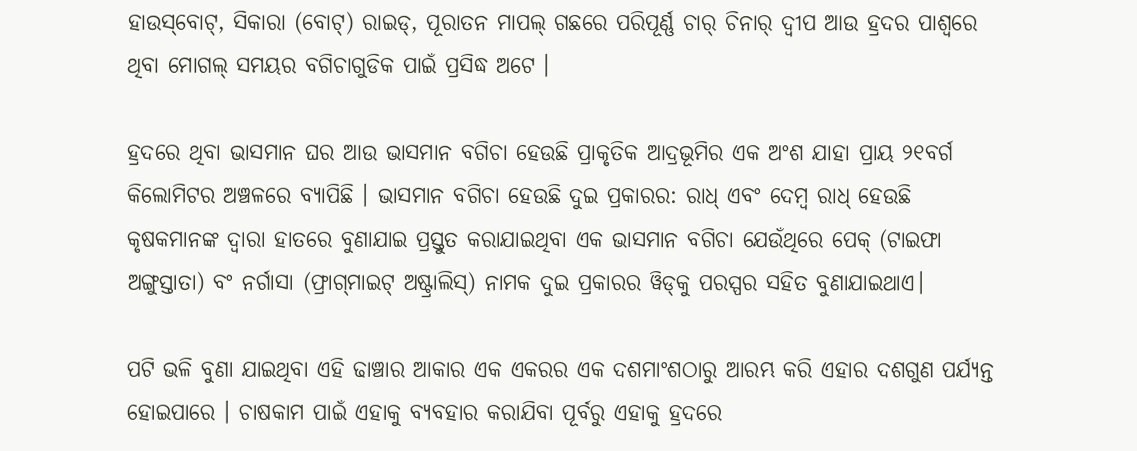ହାଉସ୍‌ବୋଟ୍‌, ସିକାରା (ବୋଟ୍‌) ରାଇଡ୍‌, ପୂରାତନ ମାପଲ୍‌ ଗଛରେ ପରିପୂର୍ଣ୍ଣ ଚାର୍‌ ଚିନାର୍‌ ଦ୍ୱୀପ ଆଉ ହ୍ରଦର ପାଶ୍ୱରେ ଥିବା ମୋଗଲ୍‌ ସମୟର ବଗିଚାଗୁଡିକ ପାଇଁ ପ୍ରସିଦ୍ଧ ଅଟେ ।

ହ୍ରଦରେ ଥିବା ଭାସମାନ ଘର ଆଉ ଭାସମାନ ବଗିଚା ହେଉଛି ପ୍ରାକୃତିକ ଆଦ୍ରଭୂମିର ଏକ ଅଂଶ ଯାହା ପ୍ରାୟ ୨୧ବର୍ଗ କିଲୋମିଟର ଅଞ୍ଚଳରେ ବ୍ୟାପିଛି । ଭାସମାନ ବଗିଚା ହେଉଛି ଦୁଇ ପ୍ରକାରର: ରାଧ୍‌ ଏବଂ ଦେମ୍ବ ରାଧ୍‌ ହେଉଛି କୃଷକମାନଙ୍କ ଦ୍ୱାରା ହାତରେ ବୁଣାଯାଇ ପ୍ରସ୍ତୁତ କରାଯାଇଥିବା ଏକ ଭାସମାନ ବଗିଚା ଯେଉଁଥିରେ ପେକ୍‌ (ଟାଇଫା ଅଙ୍ଗୁସ୍ତାତା) ବଂ ନର୍ଗାସା (ଫ୍ରାଗ୍‌ମାଇଟ୍‌ ଅଷ୍ଟ୍ରାଲିସ୍‌) ନାମକ ଦୁଇ ପ୍ରକାରର ୱିଡ୍‌କୁ ପରସ୍ପର ସହିତ ବୁଣାଯାଇଥାଏ।

ପଟି ଭଳି ବୁଣା ଯାଇଥିବା ଏହି ଢାଞ୍ଚାର ଆକାର ଏକ ଏକରର ଏକ ଦଶମାଂଶଠାରୁ ଆରମ୍ଭ କରି ଏହାର ଦଶଗୁଣ ପର୍ଯ୍ୟନ୍ତ ହୋଇପାରେ । ଚାଷକାମ ପାଇଁ ଏହାକୁ ବ୍ୟବହାର କରାଯିବା ପୂର୍ବରୁ ଏହାକୁ ହ୍ରଦରେ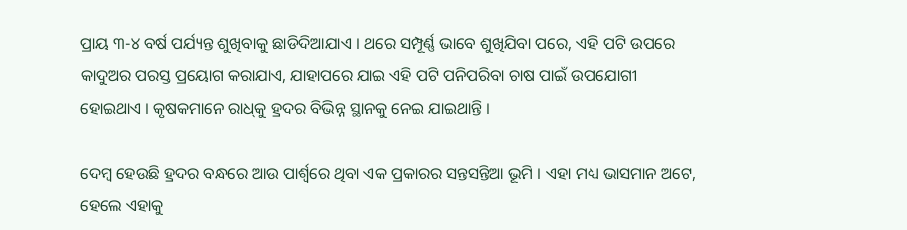ପ୍ରାୟ ୩-୪ ବର୍ଷ ପର୍ଯ୍ୟନ୍ତ ଶୁଖିବାକୁ ଛାଡିଦିଆଯାଏ । ଥରେ ସମ୍ପୂର୍ଣ୍ଣ ଭାବେ ଶୁଖିଯିବା ପରେ, ଏହି ପଟି ଉପରେ କାଦୁଅର ପରସ୍ତ ପ୍ରୟୋଗ କରାଯାଏ, ଯାହାପରେ ଯାଇ ଏହି ପଟି ପନିପରିବା ଚାଷ ପାଇଁ ଉପଯୋଗୀ ହୋଇଥାଏ । କୃଷକମାନେ ରାଧ୍‌କୁ ହ୍ରଦର ବିଭିନ୍ନ ସ୍ଥାନକୁ ନେଇ ଯାଇଥାନ୍ତି ।

ଦେମ୍ବ ହେଉଛି ହ୍ରଦର ବନ୍ଧରେ ଆଉ ପାର୍ଶ୍ୱରେ ଥିବା ଏକ ପ୍ରକାରର ସନ୍ତସନ୍ତିଆ ଭୂମି । ଏହା ମଧ୍ୟ ଭାସମାନ ଅଟେ, ହେଲେ ଏହାକୁ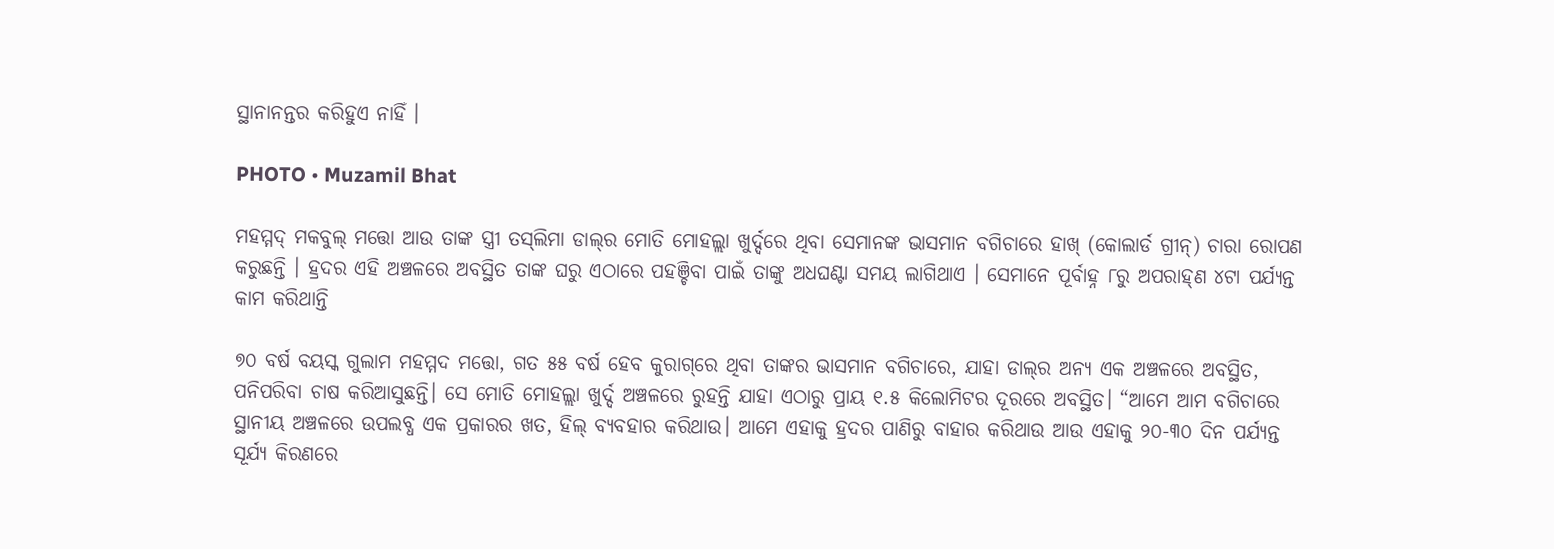ସ୍ଥାନାନନ୍ତର କରିହୁଏ ନାହିଁ ।

PHOTO • Muzamil Bhat

ମହମ୍ମଦ୍‌ ମକବୁଲ୍‌ ମତ୍ତୋ ଆଉ ତାଙ୍କ ସ୍ତ୍ରୀ ତସ୍‌ଲିମା ଡାଲ୍‌ର ମୋତି ମୋହଲ୍ଲା ଖୁର୍ଦ୍ଦରେ ଥିବା ସେମାନଙ୍କ ଭାସମାନ ବଗିଚାରେ ହାଖ୍‌ (କୋଲାର୍ଡ ଗ୍ରୀନ୍‌) ଚାରା ରୋପଣ କରୁଛନ୍ତି । ହ୍ରଦର ଏହି ଅଞ୍ଚଳରେ ଅବସ୍ଥିତ ତାଙ୍କ ଘରୁ ଏଠାରେ ପହଞ୍ଚିବା ପାଇଁ ତାଙ୍କୁ ଅଧଘଣ୍ଟା ସମୟ ଲାଗିଥାଏ । ସେମାନେ ପୂର୍ବାହ୍ନ ୮ରୁ ଅପରାହ୍‌ଣ ୪ଟା ପର୍ଯ୍ୟନ୍ତ କାମ କରିଥାନ୍ତି

୭୦ ବର୍ଷ ବୟସ୍କ ଗୁଲାମ ମହମ୍ମଦ ମତ୍ତୋ, ଗତ ୫୫ ବର୍ଷ ହେବ କୁରାଗ୍‌ରେ ଥିବା ତାଙ୍କର ଭାସମାନ ବଗିଚାରେ, ଯାହା ଡାଲ୍‌ର ଅନ୍ୟ ଏକ ଅଞ୍ଚଳରେ ଅବସ୍ଥିତ, ପନିପରିବା ଚାଷ କରିଆସୁଛନ୍ତି। ସେ ମୋତି ମୋହଲ୍ଲା ଖୁର୍ଦ୍ଦ ଅଞ୍ଚଳରେ ରୁହନ୍ତି ଯାହା ଏଠାରୁ ପ୍ରାୟ ୧.୫ କିଲୋମିଟର ଦୂରରେ ଅବସ୍ଥିତ। “ଆମେ ଆମ ବଗିଚାରେ ସ୍ଥାନୀୟ ଅଞ୍ଚଳରେ ଉପଲବ୍ଧ ଏକ ପ୍ରକାରର ଖତ, ହିଲ୍‌ ବ୍ୟବହାର କରିଥାଉ। ଆମେ ଏହାକୁ ହ୍ରଦର ପାଣିରୁ ବାହାର କରିଥାଉ ଆଉ ଏହାକୁ ୨୦-୩୦ ଦିନ ପର୍ଯ୍ୟନ୍ତ ସୂର୍ଯ୍ୟ କିରଣରେ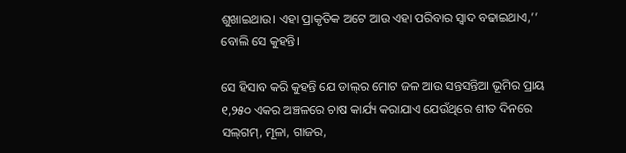ଶୁଖାଇଥାଉ। ଏହା ପ୍ରାକୃତିକ ଅଟେ ଆଉ ଏହା ପରିବାର ସ୍ୱାଦ ବଢାଇଥାଏ,’’ ବୋଲି ସେ କୁହନ୍ତି।

ସେ ହିସାବ କରି କୁହନ୍ତି ଯେ ଡାଲ୍‌ର ମୋଟ ଜଳ ଆଉ ସନ୍ତସନ୍ତିଆ ଭୂମିର ପ୍ରାୟ ୧,୨୫୦ ଏକର ଅଞ୍ଚଳରେ ଚାଷ କାର୍ଯ୍ୟ କରାଯାଏ ଯେଉଁଥିରେ ଶୀତ ଦିନରେ ସଲ୍‌ଗମ୍‌, ମୂଳା, ଗାଜର,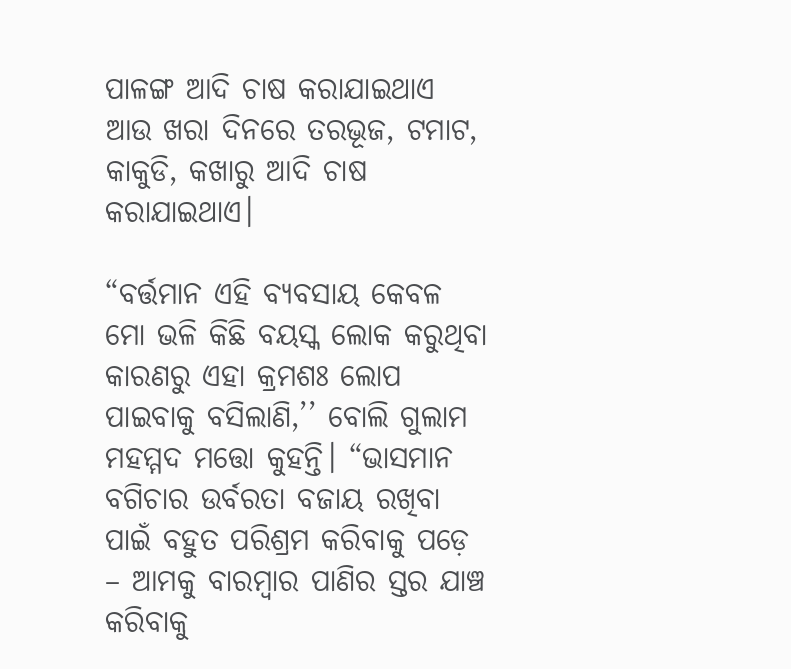ପାଳଙ୍ଗ ଆଦି ଚାଷ କରାଯାଇଥାଏ ଆଉ ଖରା ଦିନରେ ତରଭୂଜ, ଟମାଟ, କାକୁଡି, କଖାରୁ ଆଦି ଚାଷ କରାଯାଇଥାଏ।

“ବର୍ତ୍ତମାନ ଏହି ବ୍ୟବସାୟ କେବଳ ମୋ ଭଳି କିଛି ବୟସ୍କ ଲୋକ କରୁଥିବା କାରଣରୁ ଏହା କ୍ରମଶଃ ଲୋପ ପାଇବାକୁ ବସିଲାଣି,’’ ବୋଲି ଗୁଲାମ ମହମ୍ମଦ ମତ୍ତୋ କୁହନ୍ତି। “ଭାସମାନ ବଗିଚାର ଉର୍ବରତା ବଜାୟ ରଖିବା ପାଇଁ ବହୁତ ପରିଶ୍ରମ କରିବାକୁ ପଡ଼େ – ଆମକୁ ବାରମ୍ବାର ପାଣିର ସ୍ତର ଯାଞ୍ଚ କରିବାକୁ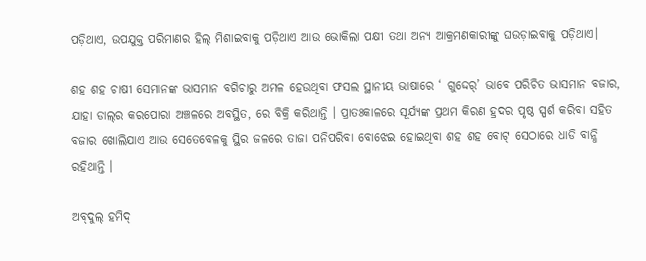ପଡ଼ିଥାଏ, ଉପଯୁକ୍ତ ପରିମାଣର ହିଲ୍‌ ମିଶାଇବାକୁ ପଡ଼ିଥାଏ ଆଉ ଭୋକିଲା ପକ୍ଷୀ ତଥା ଅନ୍ୟ ଆକ୍ରମଣକାରୀଙ୍କୁ ଘଉଡ଼ାଇବାକୁ ପଡ଼ିଥାଏ।

ଶହ ଶହ ଚାଷୀ ସେମାନଙ୍କ ଭାସମାନ ବଗିଚାରୁ ଅମଳ ହେଉଥିବା ଫସଲ ସ୍ଥାନୀୟ ଭାଷାରେ ‘ ଗୁଦ୍ଦେର୍‌’ ଭାବେ ପରିଚିତ ଭାସମାନ ବଜାର, ଯାହା ଡାଲ୍‌ର କରପୋରା ଅଞ୍ଚଳରେ ଅବସ୍ଥିତ, ରେ ବିକ୍ରି କରିଥାନ୍ତି । ପ୍ରାତଃକାଳରେ ସୂର୍ଯ୍ୟଙ୍କ ପ୍ରଥମ କିରଣ ହ୍ରଦର ପୃଷ୍ଠ ସ୍ପର୍ଶ କରିବା ସହିତ ବଜାର ଖୋଲିଯାଏ ଆଉ ସେତେବେଳକୁ ସ୍ଥିର ଜଳରେ ତାଜା ପନିପରିବା ବୋଝେଇ ହୋଇଥିବା ଶହ ଶହ ବୋଟ୍‌ ସେଠାରେ ଧାଡି ବାନ୍ଧି ରହିଥାନ୍ତି ।

ଅବ୍‌ଦୁଲ୍‌ ହମିଦ୍‌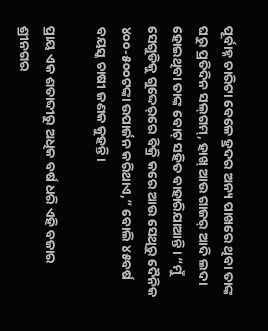ପୂର୍ବାହ୍ନ ଚାରିଟା ବେଳେ ହ୍ରଦର ଅନ୍ୟ ପାଖରେ ଥିବା ତାଙ୍କ ଘରୁ ପ୍ରତିଦିନ ସଲ୍‌ଗମ୍‌, ହାଖ୍‌ ଆଉ ଗାଜର୍‌ ଆଦି ଲଦା ହୋଇଥିବା ତାଙ୍କ ବୋଟ୍‌ ସହିତ ବାହାରିଯାଆନ୍ତି। “ମୁଁ ସେଗୁଡିକୁ ଗୁଦ୍ଦେର୍‌ରେ ବିକ୍ରି କରେ ଆଉ ସେଥିରୁ ଦୈନିକ ୪୦୦-୫୦୦ଟଙ୍କା ଉପାର୍ଜନ କରିଥାଏ,” ବୋଲି ୪୫ବର୍ଷ ବୟସ୍କ ଚାଷୀ ଜଣକ କୁହନ୍ତି।

ପ୍ରାୟ ଏକ ଶତାବ୍ଦୀରୁ ଅଧିକ ବର୍ଷ ଧରି ଏହି ବଜାର ଶ୍ରୀନଗର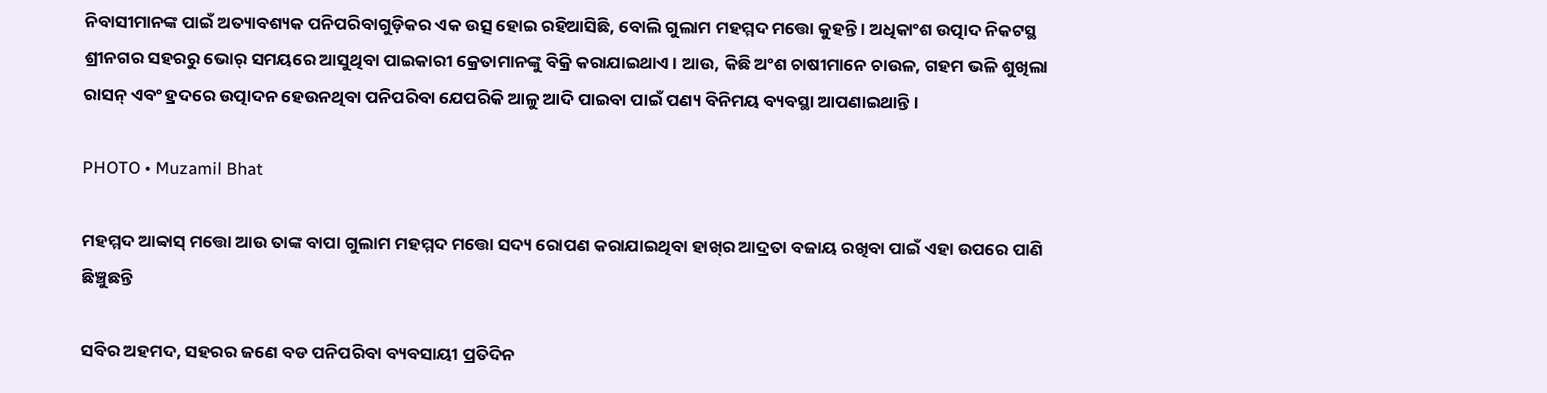ନିବାସୀମାନଙ୍କ ପାଇଁ ଅତ୍ୟାବଶ୍ୟକ ପନିପରିବାଗୁଡ଼ିକର ଏକ ଉତ୍ସ ହୋଇ ରହିଆସିଛି, ବୋଲି ଗୁଲାମ ମହମ୍ମଦ ମତ୍ତୋ କୁହନ୍ତି । ଅଧିକାଂଶ ଉତ୍ପାଦ ନିକଟସ୍ଥ ଶ୍ରୀନଗର ସହରରୁ ଭୋର୍‌ ସମୟରେ ଆସୁଥିବା ପାଇକାରୀ କ୍ରେତାମାନଙ୍କୁ ବିକ୍ରି କରାଯାଇଥାଏ। ଆଉ, କିଛି ଅଂଶ ଚାଷୀମାନେ ଚାଉଳ, ଗହମ ଭଳି ଶୁଖିଲା ରାସନ୍‌ ଏବଂ ହ୍ରଦରେ ଉତ୍ପାଦନ ହେଉନଥିବା ପନିପରିବା ଯେପରିକି ଆଳୁ ଆଦି ପାଇବା ପାଇଁ ପଣ୍ୟ ବିନିମୟ ବ୍ୟବସ୍ଥା ଆପଣାଇଥାନ୍ତି।

PHOTO • Muzamil Bhat

ମହମ୍ମଦ ଆବ୍ବାସ୍‌ ମତ୍ତୋ ଆଉ ତାଙ୍କ ବାପା ଗୁଲାମ ମହମ୍ମଦ ମତ୍ତୋ ସଦ୍ୟ ରୋପଣ କରାଯାଇଥିବା ହାଖ୍‌ର ଆଦ୍ରତା ବଜାୟ ରଖିବା ପାଇଁ ଏହା ଉପରେ ପାଣି ଛିଞ୍ଚୁଛନ୍ତି

ସବିର ଅହମଦ, ସହରର ଜଣେ ବଡ ପନିପରିବା ବ୍ୟବସାୟୀ ପ୍ରତିଦିନ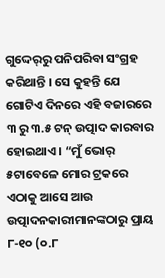ଗୁଦ୍ଦେର୍‌ରୁ ପନିପରିବା ସଂଗ୍ରହ କରିଥାନ୍ତି । ସେ କୁହନ୍ତି ଯେ ଗୋଟିଏ ଦିନରେ ଏହି ବଜାରରେ ୩ ରୁ ୩.୫ ଟନ୍‌ ଉତ୍ପାଦ କାରବାର ହୋଇଥାଏ । “ମୁଁ ଭୋର୍‌ ୫ଟାବେଳେ ମୋର ଟ୍ରକରେ ଏଠାକୁ ଆସେ ଆଉ ଉତ୍ପାଦନକାରୀମାନଙ୍କଠାରୁ ପ୍ରାୟ ୮-୧୦ (୦.୮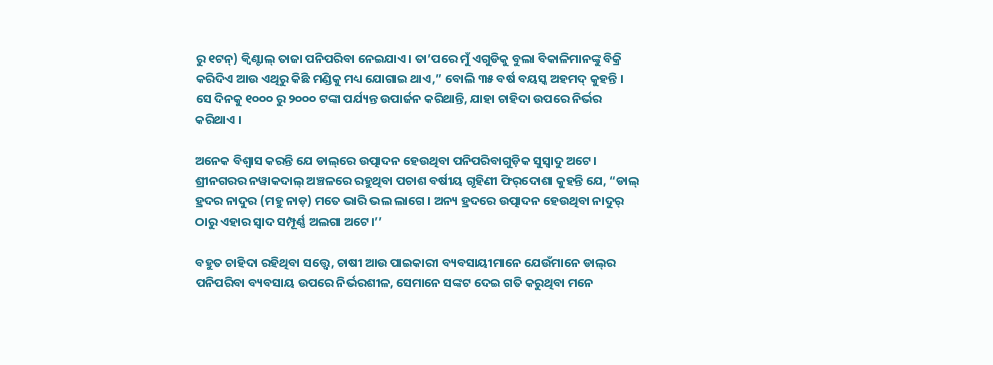ରୁ ୧ଟନ୍‌) କ୍ୱିଣ୍ଟାଲ୍‌ ତାଜା ପନିପରିବା ନେଇଯାଏ । ତା’ପରେ ମୁଁ ଏଗୁଡିକୁ ବୁଲା ବିକାଳିମାନଙ୍କୁ ବିକ୍ରି କରିଦିଏ ଆଉ ଏଥିରୁ କିଛି ମଣ୍ଡିକୁ ମଧ୍ୟ ଯୋଗାଇ ଥାଏ,” ବୋଲି ୩୫ ବର୍ଷ ବୟସ୍କ ଅହମଦ୍‌ କୁହନ୍ତି । ସେ ଦିନକୁ ୧୦୦୦ ରୁ ୨୦୦୦ ଟଙ୍କା ପର୍ଯ୍ୟନ୍ତ ଉପାର୍ଜନ କରିଥାନ୍ତି, ଯାହା ଚାହିଦା ଉପରେ ନିର୍ଭର କରିଥାଏ ।

ଅନେକ ବିଶ୍ୱାସ କରନ୍ତି ଯେ ଡାଲ୍‌ରେ ଉତ୍ପାଦନ ହେଉଥିବା ପନିପରିବାଗୁଡ଼ିକ ସୁସ୍ୱାଦୁ ଅଟେ। ଶ୍ରୀନଗରର ନୱାକଦାଲ୍‌ ଅଞ୍ଚଳରେ ରହୁଥିବା ପଚାଶ ବର୍ଷୀୟ ଗୃହିଣୀ ଫିର୍‌ଦୋଶା କୁହନ୍ତି ଯେ, “ଡାଲ୍‌ ହ୍ରଦର ନାଦୁର (ମହୁ ନାଡ଼) ମତେ ଭାରି ଭଲ ଲାଗେ । ଅନ୍ୟ ହ୍ରଦରେ ଉତ୍ପାଦନ ହେଉଥିବା ନାଦୁର୍‌ ଠାରୁ ଏହାର ସ୍ୱାଦ ସମ୍ପୂର୍ଣ୍ଣ ଅଲଗା ଅଟେ।’’

ବହୁତ ଚାହିଦା ରହିଥିବା ସତ୍ତ୍ୱେ, ଚାଷୀ ଆଉ ପାଇକାରୀ ବ୍ୟବସାୟୀମାନେ ଯେଉଁମାନେ ଡାଲ୍‌ର ପନିପରିବା ବ୍ୟବସାୟ ଉପରେ ନିର୍ଭରଶୀଳ, ସେମାନେ ସଙ୍କଟ ଦେଇ ଗତି କରୁଥିବା ମନେ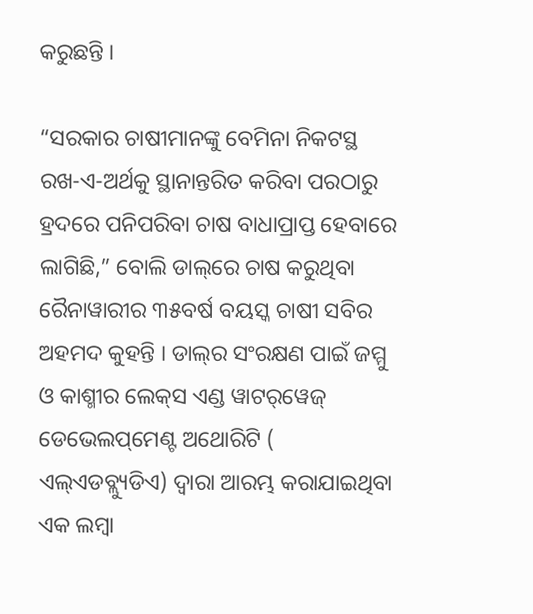କରୁଛନ୍ତି ।

“ସରକାର ଚାଷୀମାନଙ୍କୁ ବେମିନା ନିକଟସ୍ଥ ରଖ-ଏ-ଅର୍ଥକୁ ସ୍ଥାନାନ୍ତରିତ କରିବା ପରଠାରୁ ହ୍ରଦରେ ପନିପରିବା ଚାଷ ବାଧାପ୍ରାପ୍ତ ହେବାରେ ଲାଗିଛି,” ବୋଲି ଡାଲ୍‌ରେ ଚାଷ କରୁଥିବା ରୈନାୱାରୀର ୩୫ବର୍ଷ ବୟସ୍କ ଚାଷୀ ସବିର ଅହମଦ କୁହନ୍ତି । ଡାଲ୍‌ର ସଂରକ୍ଷଣ ପାଇଁ ଜମ୍ମୁ ଓ କାଶ୍ମୀର ଲେକ୍‌ସ ଏଣ୍ଡ ୱାଟର୍‌ୱେଜ୍‌ ଡେଭେଲପ୍‌ମେଣ୍ଟ ଅଥୋରିଟି ( ଏଲ୍‌ଏଡବ୍ଲ୍ୟୁଡିଏ) ଦ୍ୱାରା ଆରମ୍ଭ କରାଯାଇଥିବା ଏକ ଲମ୍ବା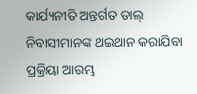କାର୍ଯ୍ୟନୀତି ଅନ୍ତର୍ଗତ ଡାଲ୍‌ ନିବାସୀମାନଙ୍କ ଥଇଥାନ କରାଯିବା ପ୍ରକ୍ରିୟା ଆରମ୍ଭ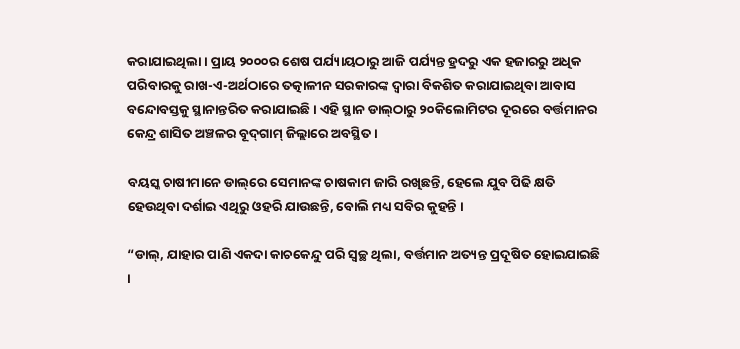କରାଯାଇଥିଲା । ପ୍ରାୟ ୨୦୦୦ର ଶେଷ ପର୍ଯ୍ୟାୟଠାରୁ ଆଜି ପର୍ଯ୍ୟନ୍ତ ହ୍ରଦରୁ ଏକ ହଜାରରୁ ଅଧିକ ପରିବାରକୁ ରାଖ-ଏ-ଅର୍ଥଠାରେ ତତ୍କାଳୀନ ସରକାରଙ୍କ ଦ୍ୱାରା ବିକଶିତ କରାଯାଇଥିବା ଆବାସ ବନ୍ଦୋବସ୍ତକୁ ସ୍ଥାନାନ୍ତରିତ କରାଯାଇଛି । ଏହି ସ୍ଥାନ ଡାଲ୍‌ଠାରୁ ୨୦କିଲୋମିଟର ଦୂରରେ ବର୍ତ୍ତମାନର କେନ୍ଦ୍ର ଶାସିତ ଅଞ୍ଚଳର ବୂଦ୍‌ଗାମ୍‌ ଜିଲ୍ଲାରେ ଅବସ୍ଥିତ ।

ବୟସ୍କ ଚାଷୀମାନେ ଡାଲ୍‌ରେ ସେମାନଙ୍କ ଚାଷକାମ ଜାରି ରଖିଛନ୍ତି, ହେଲେ ଯୁବ ପିଢି କ୍ଷତି ହେଉଥିବା ଦର୍ଶାଇ ଏଥିରୁ ଓହରି ଯାଉଛନ୍ତି, ବୋଲି ମଧ୍ୟ ସବିର କୁହନ୍ତି ।

“ଡାଲ୍‌, ଯାହାର ପାଣି ଏକଦା କାଚକେନ୍ଦୁ ପରି ସ୍ୱଚ୍ଛ ଥିଲା, ବର୍ତ୍ତମାନ ଅତ୍ୟନ୍ତ ପ୍ରଦୂଷିତ ହୋଇଯାଇଛି ।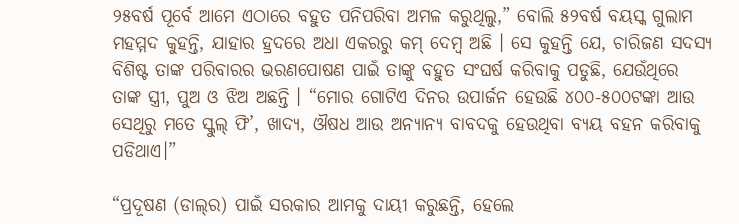୨୫ବର୍ଷ ପୂର୍ବେ ଆମେ ଏଠାରେ ବହୁତ ପନିପରିବା ଅମଳ କରୁଥିଲୁ,” ବୋଲି ୫୨ବର୍ଷ ବୟସ୍କ ଗୁଲାମ ମହମ୍ମଦ କୁହନ୍ତି, ଯାହାର ହ୍ରଦରେ ଅଧା ଏକରରୁ କମ୍‌ ଦେମ୍ବ ଅଛି । ସେ କୁହନ୍ତି ଯେ, ଚାରିଜଣ ସଦସ୍ୟ ବିଶିଷ୍ଟ ତାଙ୍କ ପରିବାରର ଭରଣପୋଷଣ ପାଇଁ ତାଙ୍କୁ ବହୁତ ସଂଘର୍ଷ କରିବାକୁ ପଡୁଛି, ଯେଉଁଥିରେ ତାଙ୍କ ସ୍ତ୍ରୀ, ପୁଅ ଓ ଝିଅ ଅଛନ୍ତି । “ମୋର ଗୋଟିଏ ଦିନର ଉପାର୍ଜନ ହେଉଛି ୪୦୦-୫୦୦ଟଙ୍କା ଆଉ ସେଥିରୁ ମତେ ସ୍କୁଲ୍‌ ଫି’, ଖାଦ୍ୟ, ଔଷଧ ଆଉ ଅନ୍ୟାନ୍ୟ ବାବଦକୁ ହେଉଥିବା ବ୍ୟୟ ବହନ କରିବାକୁ ପଡିଥାଏ।”

“ପ୍ରଦୂଷଣ (ଡାଲ୍‌ର) ପାଇଁ ସରକାର ଆମକୁ ଦାୟୀ କରୁଛନ୍ତି, ହେଲେ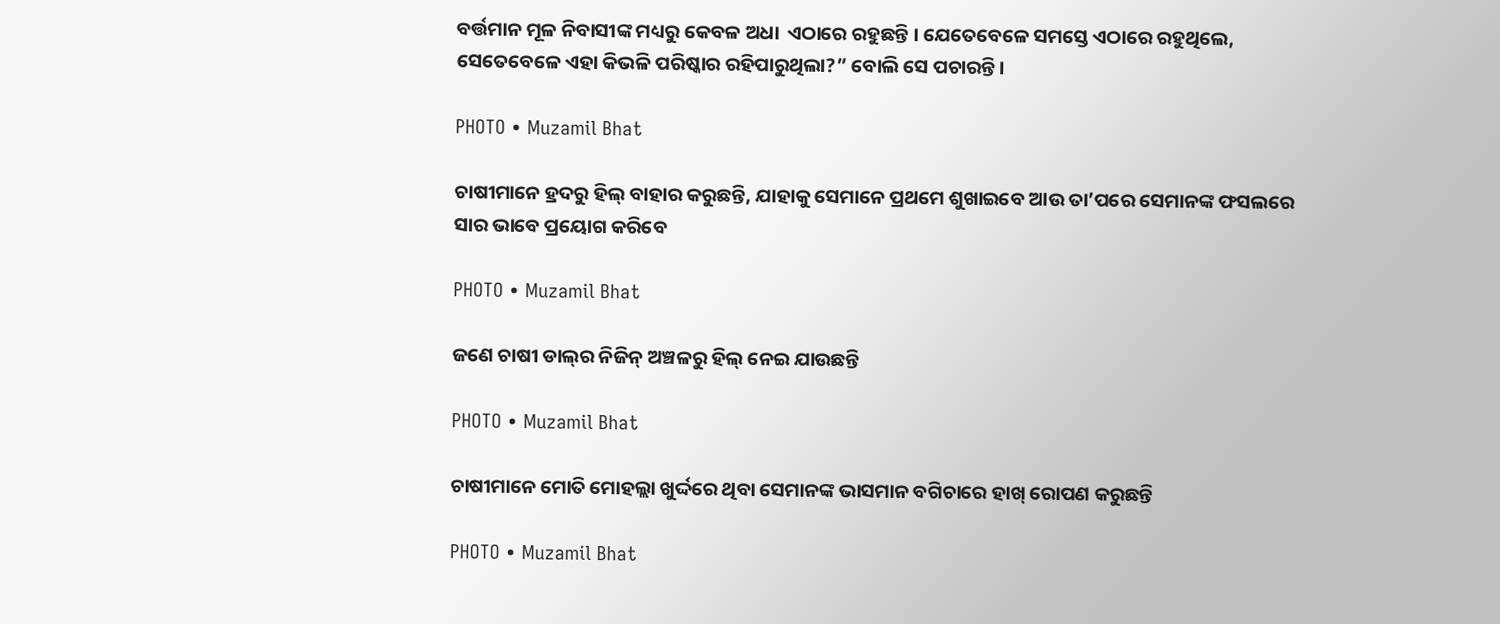ବର୍ତ୍ତମାନ ମୂଳ ନିବାସୀଙ୍କ ମଧ୍ୟରୁ କେବଳ ଅଧା  ଏଠାରେ ରହୁଛନ୍ତି । ଯେତେବେଳେ ସମସ୍ତେ ଏଠାରେ ରହୁଥିଲେ, ସେତେବେଳେ ଏହା କିଭଳି ପରିଷ୍କାର ରହିପାରୁଥିଲା?” ବୋଲି ସେ ପଚାରନ୍ତି।

PHOTO • Muzamil Bhat

ଚାଷୀମାନେ ହ୍ରଦରୁ ହିଲ୍‌ ବାହାର କରୁଛନ୍ତି, ଯାହାକୁ ସେମାନେ ପ୍ରଥମେ ଶୁଖାଇବେ ଆଉ ତା’ପରେ ସେମାନଙ୍କ ଫସଲରେ ସାର ଭାବେ ପ୍ରୟୋଗ କରିବେ

PHOTO • Muzamil Bhat

ଜଣେ ଚାଷୀ ଡାଲ୍‌ର ନିଜିନ୍‌ ଅଞ୍ଚଳରୁ ହିଲ୍‌ ନେଇ ଯାଉଛନ୍ତି

PHOTO • Muzamil Bhat

ଚାଷୀମାନେ ମୋତି ମୋହଲ୍ଲା ଖୁର୍ଦ୍ଦରେ ଥିବା ସେମାନଙ୍କ ଭାସମାନ ବଗିଚାରେ ହାଖ୍‌ ରୋପଣ କରୁଛନ୍ତି

PHOTO • Muzamil Bhat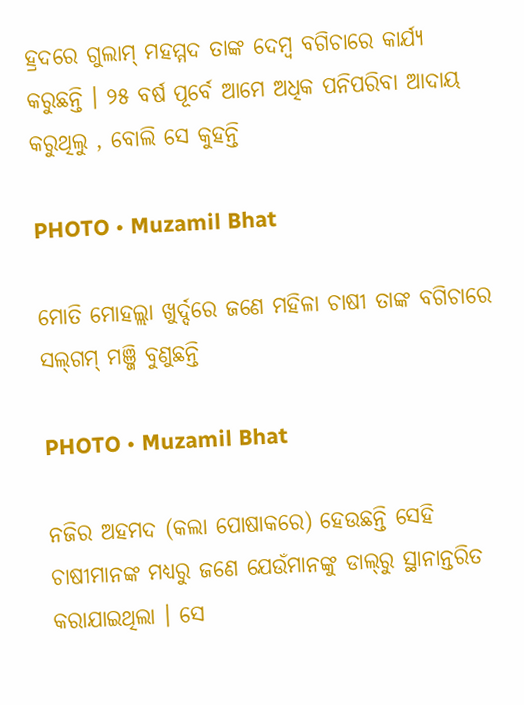ହ୍ରଦରେ ଗୁଲାମ୍‌ ମହମ୍ମଦ ତାଙ୍କ ଦେମ୍ବ ବଗିଚାରେ କାର୍ଯ୍ୟ କରୁଛନ୍ତି । ୨୫ ବର୍ଷ ପୂର୍ବେ ଆମେ ଅଧିକ ପନିପରିବା ଆଦାୟ କରୁଥିଲୁ , ବୋଲି ସେ କୁହନ୍ତି

PHOTO • Muzamil Bhat

ମୋତି ମୋହଲ୍ଲା ଖୁର୍ଦ୍ଦରେ ଜଣେ ମହିଳା ଚାଷୀ ତାଙ୍କ ବଗିଚାରେ ସଲ୍‌ଗମ୍‌ ମଞ୍ଜି ବୁଣୁଛନ୍ତି

PHOTO • Muzamil Bhat

ନଜିର ଅହମଦ (କଲା ପୋଷାକରେ) ହେଉଛନ୍ତି ସେହି ଚାଷୀମାନଙ୍କ ମଧ୍ୟରୁ ଜଣେ ଯେଉଁମାନଙ୍କୁ ଡାଲ୍‌ରୁ ସ୍ଥାନାନ୍ତରିତ କରାଯାଇଥିଲା । ସେ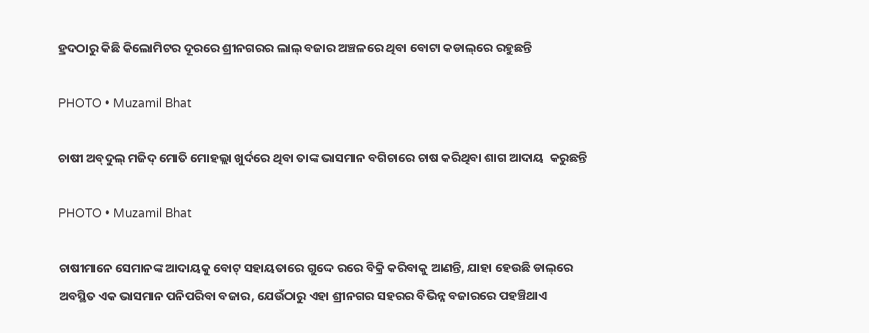ହ୍ରଦଠାରୁ କିଛି କିଲୋମିଟର ଦୂରରେ ଶ୍ରୀନଗରର ଲାଲ୍‌ ବଜାର ଅଞ୍ଚଳରେ ଥିବା ବୋଟା କଡାଲ୍‌ରେ ରହୁଛନ୍ତି

PHOTO • Muzamil Bhat

ଚାଷୀ ଅବ୍‌ଦୁଲ୍‌ ମଜିଦ୍‌ ମୋତି ମୋହଲ୍ଲା ଖୁର୍ଦରେ ଥିବା ତାଙ୍କ ଭାସମାନ ବଗିଚାରେ ଚାଷ କରିଥିବା ଶାଗ ଆଦାୟ  କରୁଛନ୍ତି

PHOTO • Muzamil Bhat

ଚାଷୀମାନେ ସେମାନଙ୍କ ଆଦାୟକୁ ବୋଟ୍‌ ସହାୟତାରେ ଗୁଦ୍ଦେ ରରେ ବିକ୍ରି କରିବାକୁ ଆଣନ୍ତି, ଯାହା ହେଉଛି ଡାଲ୍‌ରେ ଅବସ୍ଥିତ ଏକ ଭାସମାନ ପନିପରିବା ବଜାର, ଯେଉଁଠାରୁ ଏହା ଶ୍ରୀନଗର ସହରର ବିଭିନ୍ନ ବଜାରରେ ପହଞ୍ଚିଥାଏ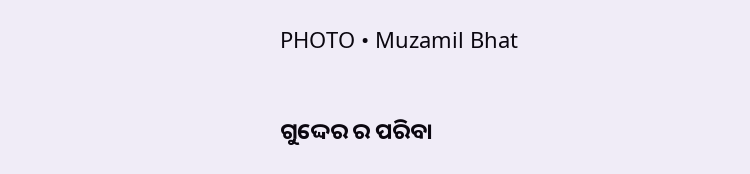PHOTO • Muzamil Bhat

ଗୁଦ୍ଦେର ର ପରିବା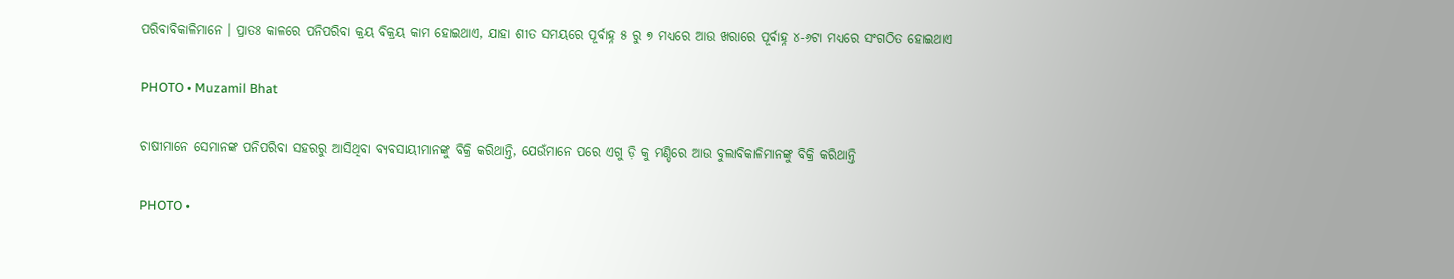ପରିବାବିକାଳିମାନେ । ପ୍ରାତଃ କାଳରେ ପନିପରିବା କ୍ରୟ ବିକ୍ରୟ କାମ ହୋଇଥାଏ, ଯାହା ଶୀତ ସମୟରେ ପୂର୍ବାହ୍ନ ୫ ରୁ ୭ ମଧ୍ୟରେ ଆଉ ଖରାରେ ପୂର୍ବାହ୍ନ ୪-୬ଟା ମଧ୍ୟରେ ସଂଗଠିତ ହୋଇଥାଏ

PHOTO • Muzamil Bhat

ଚାଷୀମାନେ ସେମାନଙ୍କ ପନିପରିବା ସହରରୁ ଆସିଥିବା ବ୍ୟବସାୟୀମାନଙ୍କୁ ବିକ୍ରି କରିଥାନ୍ତି, ଯେଉଁମାନେ ପରେ ଏଗୁ ଡ଼ି କୁ ମଣ୍ଡିରେ ଆଉ ବୁଲାବିକାଳିମାନଙ୍କୁ ବିକ୍ରି କରିଥାନ୍ତି

PHOTO •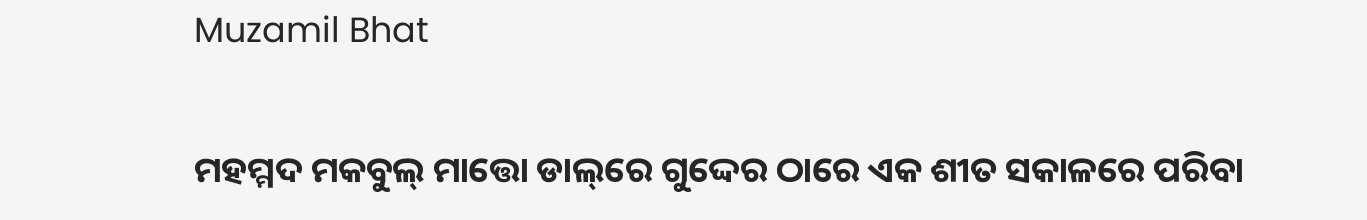Muzamil Bhat

ମହମ୍ମଦ ମକବୁଲ୍‌ ମାତ୍ତୋ ଡାଲ୍‌ରେ ଗୁଦ୍ଦେର ଠାରେ ଏକ ଶୀତ ସକାଳରେ ପରିବା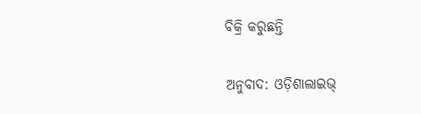ବିକ୍ରି କରୁଛନ୍ତି

ଅନୁବାଦ: ଓଡ଼ିଶାଲାଇଭ୍‍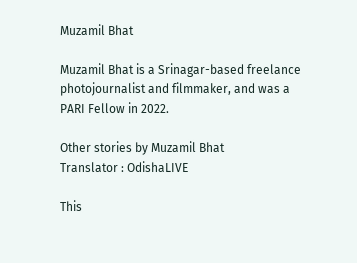Muzamil Bhat

Muzamil Bhat is a Srinagar-based freelance photojournalist and filmmaker, and was a PARI Fellow in 2022.

Other stories by Muzamil Bhat
Translator : OdishaLIVE

This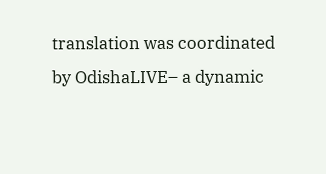translation was coordinated by OdishaLIVE– a dynamic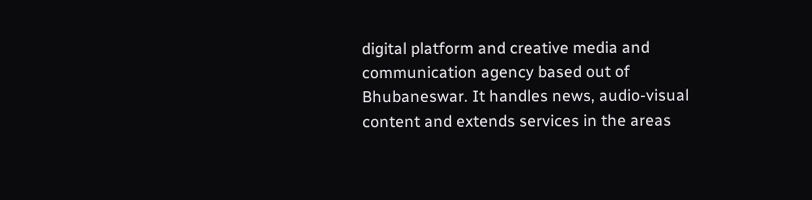digital platform and creative media and communication agency based out of Bhubaneswar. It handles news, audio-visual content and extends services in the areas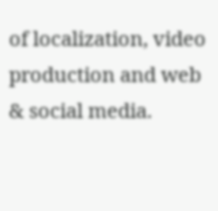of localization, video production and web & social media.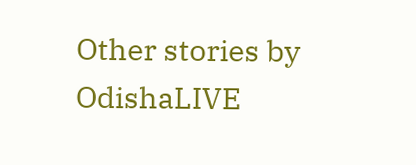Other stories by OdishaLIVE